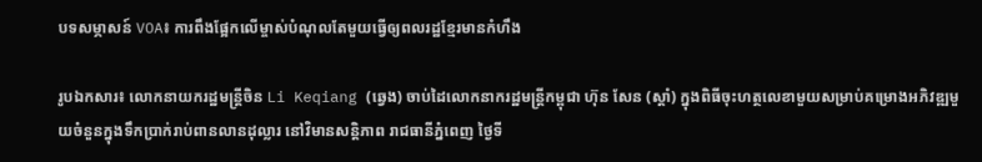បទសម្ភាសន៍ VOA៖ ការពឹងផ្អែកលើម្ចាស់បំណុលតែមួយធ្វើឲ្យពលរដ្ឋខ្មែរមានកំហឹង

រូបឯកសារ៖ លោកនាយករដ្ឋមន្ត្រីចិន Li Keqiang (ឆ្វេង) ចាប់ដៃលោកនាករដ្ឋមន្ត្រីកម្ពុជា ហ៊ុន សែន (ស្តាំ) ក្នុងពិធីចុះហត្ថលេខាមួយសម្រាប់គម្រោងអភិវឌ្ឍមួយចំនួនក្នុងទឹកប្រាក់រាប់ពានលានដុល្លារ នៅវិមានសន្តិភាព រាជធានីភ្នំពេញ ថ្ងៃទី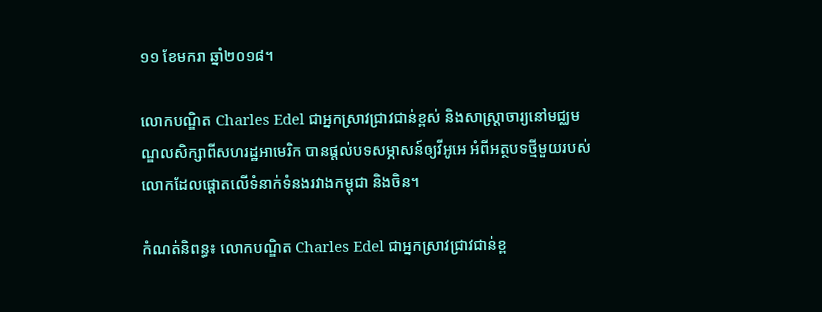១១ ខែមករា ឆ្នាំ២០១៨។

លោកបណ្ឌិត Charles Edel ជាអ្នកស្រាវជ្រាវជាន់ខ្ពស់ និងសាស្ត្រាចារ្យនៅមជ្ឈមណ្ឌលសិក្សាពីសហរដ្ឋអាមេរិក បានផ្តល់បទសម្ភាសន៍ឲ្យវីអូអេ អំពីអត្ថបទថ្មីមួយរបស់លោកដែលផ្តោតលើទំនាក់ទំនងរវាងកម្ពុជា និងចិន។

កំណត់និពន្ធ៖ លោកបណ្ឌិត Charles Edel ជាអ្នកស្រាវជ្រាវជាន់ខ្ព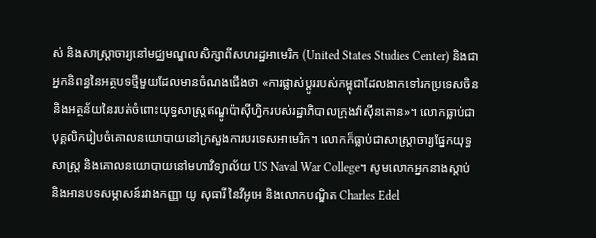ស់ និងសាស្ត្រាចារ្យនៅមជ្ឈមណ្ឌលសិក្សាពីសហរដ្ឋអាមេរិក (United States Studies Center) និងជាអ្នកនិពន្ធនៃអត្ថបទថ្មីមួយដែលមានចំណងជើងថា «ការផ្លាស់ប្តូររបស់កម្ពុជាដែលងាកទៅរកប្រទេសចិន និងអត្ថន័យនៃរបត់ចំពោះយុទ្ធសាស្ត្រឥណ្ឌូប៉ាស៊ីហ្វិករបស់រដ្ឋាភិបាលក្រុងវ៉ាស៊ីនតោន»។ លោកធ្លាប់ជាបុគ្គលិករៀបចំគោលនយោបាយនៅក្រសួងការបរទេសអាមេរិក។ លោកក៏ធ្លាប់ជាសាស្ត្រាចារ្យផ្នែកយុទ្ធសាស្ត្រ និងគោលនយោបាយនៅមហាវិទ្យាល័យ US Naval War College។ សូមលោកអ្នកនាងស្តាប់ និងអានបទសម្ភាសន៍រវាងកញ្ញា យូ សុធារី នៃវីអូអេ និងលោកបណ្ឌិត Charles Edel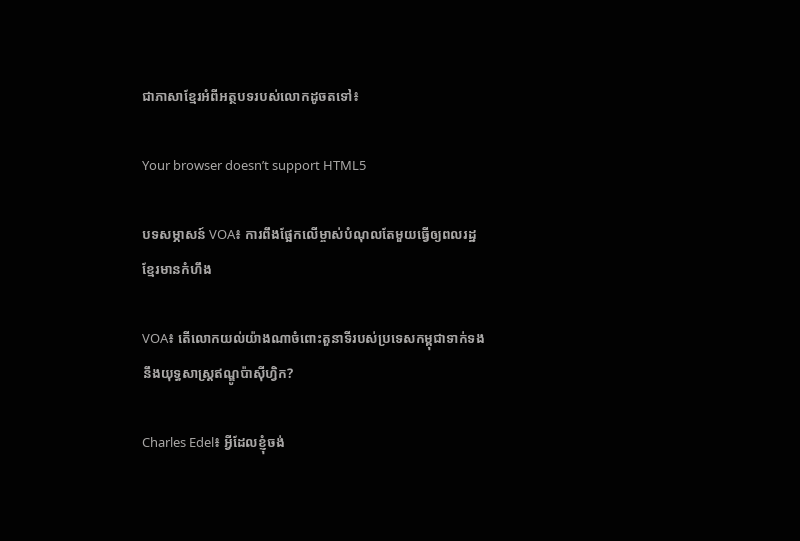ជាភាសាខ្មែរអំពីអត្ថបទរបស់លោកដូចតទៅ៖

Your browser doesn’t support HTML5

បទសម្ភាសន៍ VOA៖ ការពឹងផ្អែកលើម្ចាស់បំណុលតែមួយធ្វើឲ្យពលរដ្ឋខ្មែរមានកំហឹង

VOA៖ តើលោកយល់យ៉ាងណាចំពោះតួនាទីរបស់ប្រទេសកម្ពុជាទាក់ទងនឹងយុទ្ធសាស្ត្រឥណ្ឌូប៉ាស៊ីហ្វិក?

Charles Edel៖ អ្វីដែលខ្ញុំចង់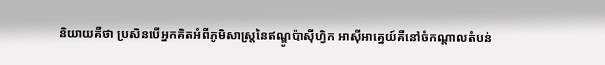និយាយគឺថា ប្រសិនបើអ្នកគិតអំពីភូមិសាស្ត្រនៃឥណ្ឌូប៉ាស៊ីហ្វិក អាស៊ីអាគ្នេយ៍គឺនៅចំកណ្តាលតំបន់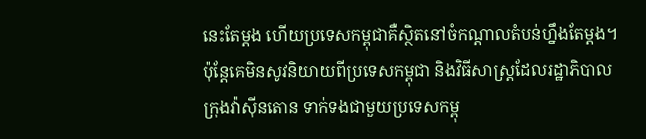នេះតែម្តង ហើយប្រទេសកម្ពុជាគឺស្ថិតនៅចំកណ្តាលតំបន់ហ្នឹងតែម្តង។ ប៉ុន្តែគេមិនសូវនិយាយពីប្រទេសកម្ពុជា និងវិធីសាស្រ្តដែលរដ្ឋាភិបាលក្រុងវ៉ាស៊ីនតោន ទាក់ទងជាមួយប្រទេសកម្ពុ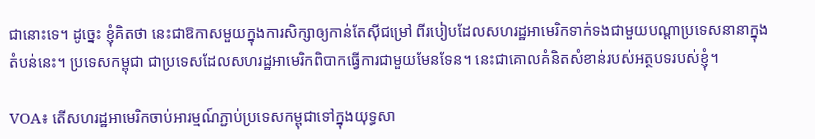ជានោះទេ។ ដូច្នេះ ខ្ញុំគិតថា នេះជាឱកាសមួយក្នុងការសិក្សាឲ្យកាន់តែស៊ីជម្រៅ ពីរបៀបដែលសហរដ្ឋអាមេរិកទាក់ទងជាមួយបណ្តាប្រទេសនានាក្នុងតំបន់នេះ។ ប្រទេសកម្ពុជា ជាប្រទេសដែលសហរដ្ឋអាមេរិកពិបាកធ្វើការជាមួយមែនទែន។ នេះជាគោលគំនិតសំខាន់របស់អត្ថបទរបស់ខ្ញុំ។

VOA៖ តើសហរដ្ឋអាមេរិកចាប់អារម្មណ៍ភ្ជាប់ប្រទេសកម្ពុជាទៅក្នុងយុទ្ធសា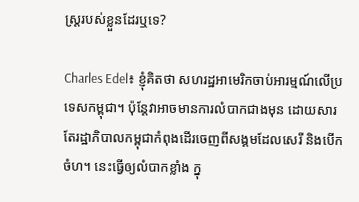ស្ត្ររបស់ខ្លួនដែរឬទេ?

Charles Edel៖ ខ្ញុំគិតថា សហរដ្ឋអាមេរិកចាប់អារម្មណ៍លើប្រទេសកម្ពុជា។ ប៉ុន្តែវាអាចមានការលំបាកជាងមុន ដោយសារតែរដ្ឋាភិបាលកម្ពុជាកំពុងដើរចេញពីសង្គមដែលសេរី និងបើកចំហ។ នេះធ្វើឲ្យលំបាកខ្លាំង ក្នុ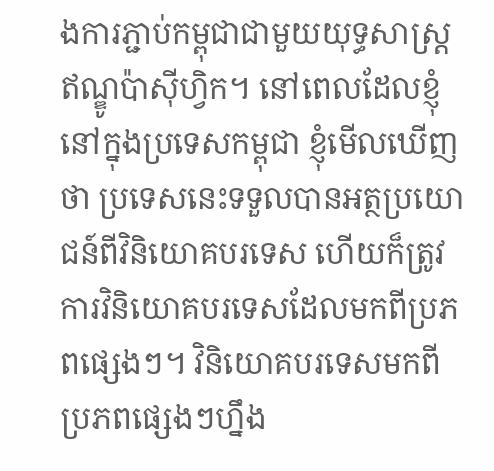ងការភ្ជាប់កម្ពុជាជាមួយយុទ្ធសាស្រ្តឥណ្ឌូប៉ាស៊ីហ្វិក។ នៅពេលដែលខ្ញុំនៅក្នុងប្រទេសកម្ពុជា ខ្ញុំមើលឃើញថា ប្រទេសនេះទទួលបានអត្ថប្រយោជន៍ពីវិនិយោគបរទេស ហើយក៏ត្រូវការវិនិយោគបរទេសដែលមកពីប្រភពផ្សេងៗ។ វិនិយោគបរទេសមកពីប្រភពផ្សេងៗហ្នឹង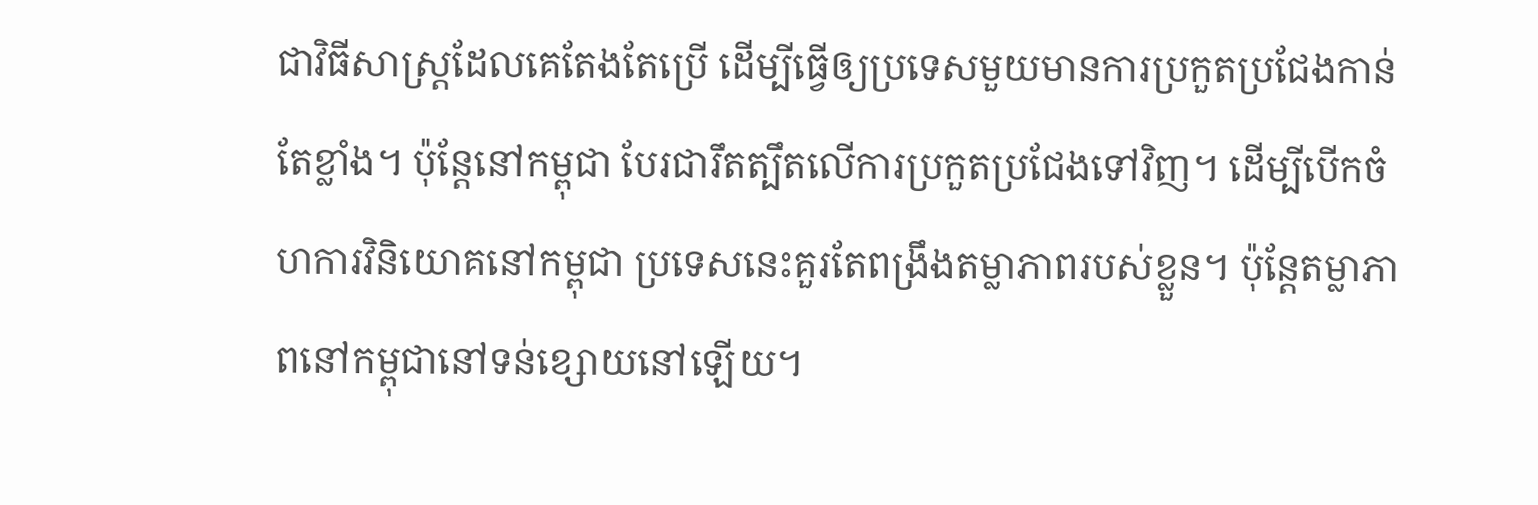ជាវិធីសាស្រ្តដែលគេតែងតែប្រើ ដើម្បីធ្វើឲ្យប្រទេសមួយមានការប្រកួតប្រជែងកាន់តែខ្លាំង។ ប៉ុន្តែនៅកម្ពុជា បែរជារឹតត្បឹតលើការប្រកួតប្រជែងទៅវិញ។ ដើម្បីបើកចំហការវិនិយោគនៅកម្ពុជា ប្រទេសនេះគួរតែពង្រឹងតម្លាភាពរបស់ខ្លួន។ ប៉ុន្តែតម្លាភាពនៅកម្ពុជានៅទន់ខ្សោយនៅឡើយ។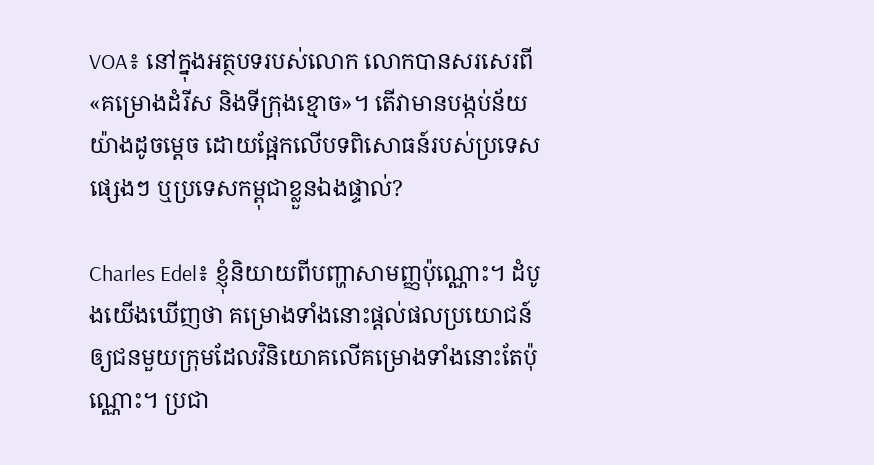VOA៖ នៅក្នុងអត្ថបទរបស់លោក លោកបានសរសេរពី «គម្រោងដំរីស និងទីក្រុងខ្មោច»។ តើវាមានបង្កប់ន័យយ៉ាងដូចម្តេច ដោយផ្អែកលើបទពិសោធន៍របស់ប្រទេសផ្សេងៗ ឬប្រទេសកម្ពុជាខ្លួនឯងផ្ទាល់?

Charles Edel៖ ខ្ញុំនិយាយពីបញ្ហាសាមញ្ញប៉ុណ្ណោះ។ ដំបូងយើងឃើញថា គម្រោងទាំងនោះផ្តល់ផលប្រយោជន៍ឲ្យជនមួយក្រុមដែលវិនិយោគលើគម្រោងទាំងនោះតែប៉ុណ្ណោះ។ ប្រជា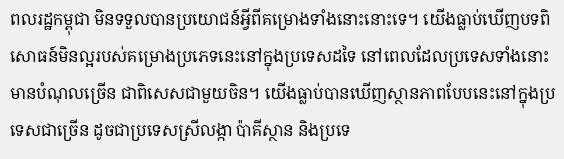ពលរដ្ឋកម្ពុជា មិនទទួលបានប្រយោជន៍អ្វីពីគម្រោងទាំងនោះនោះទេ។ យើងធ្លាប់ឃើញបទពិសោធន៍មិនល្អរបស់គម្រោងប្រភេទនេះនៅក្នុងប្រទេសដទៃ នៅពេលដែលប្រទេសទាំងនោះមានបំណុលច្រើន ជាពិសេសជាមួយចិន។ យើងធ្លាប់បានឃើញស្ថានភាពបែបនេះនៅក្នុងប្រទេសជាច្រើន ដូចជាប្រទេសស្រីលង្កា ប៉ាគីស្ថាន និងប្រទេ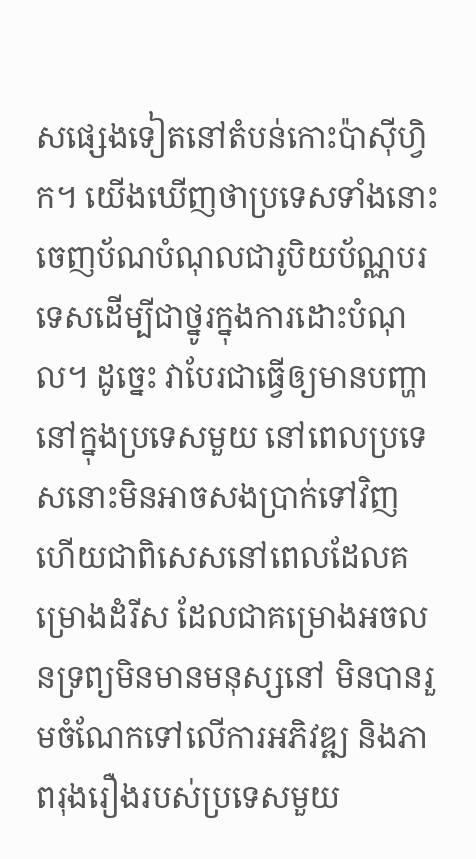សផ្សេងទៀតនៅតំបន់កោះប៉ាស៊ីហ្វិក។ យើងឃើញថាប្រទេសទាំងនោះ ចេញប័ណបំណុលជារូបិយប័ណ្ណបរទេសដើម្បីជាថ្នូរក្នុងការដោះបំណុល។ ដូច្នេះ វាបែរជាធ្វើឲ្យមានបញ្ហានៅក្នុងប្រទេសមួយ នៅពេលប្រទេសនោះមិនអាចសងប្រាក់ទៅវិញ ហើយជាពិសេសនៅពេលដែលគម្រោងដំរីស ដែលជាគម្រោងអចលនទ្រព្យមិនមានមនុស្សនៅ មិនបានរួមចំណែកទៅលើការអភិវឌ្ឍ និងភាពរុងរឿងរបស់ប្រទេសមួយ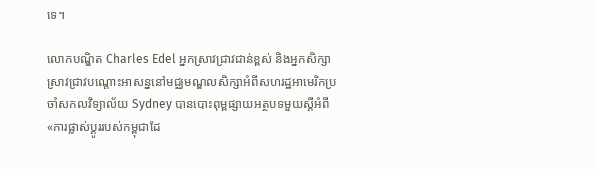ទេ។

លោកបណ្ឌិត Charles Edel អ្នកស្រាវជ្រាវជាន់ខ្ពស់ និងអ្នកសិក្សាស្រាវជ្រាវបណ្តោះអាសន្ននៅមជ្ឈមណ្ឌលសិក្សាអំពីសហរដ្ឋអាមេរិកប្រចាំសកលវិទ្យាល័យ Sydney បានបោះពុម្ពផ្សាយអត្ថបទមួយស្តីអំពី «ការផ្លាស់ប្តូររបស់កម្ពុជាដែ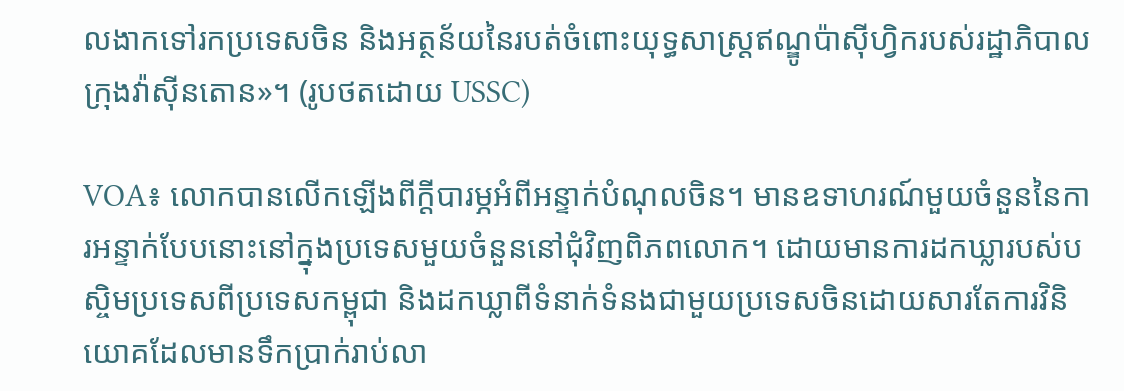លងាកទៅរកប្រទេសចិន និងអត្ថន័យនៃរបត់ចំពោះយុទ្ធសាស្ត្រឥណ្ឌូប៉ាស៊ីហ្វិករបស់រដ្ឋាភិបាលក្រុងវ៉ាស៊ីនតោន»។ (រូបថតដោយ USSC)

VOA៖ លោកបានលើកឡើងពីក្តីបារម្ភអំពីអន្ទាក់បំណុលចិន។ មានឧទាហរណ៍មួយចំនួននៃការអន្ទាក់បែបនោះនៅក្នុងប្រទេសមួយចំនួននៅជុំវិញពិភពលោក។ ដោយមានការដកឃ្លារបស់បស្ចិមប្រទេសពីប្រទេសកម្ពុជា និងដកឃ្លាពីទំនាក់ទំនងជាមួយប្រទេសចិនដោយសារតែការវិនិយោគដែលមានទឹកប្រាក់រាប់លា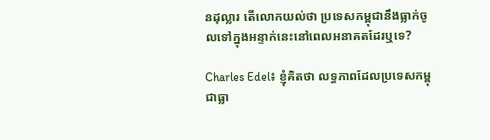នដុល្លារ តើលោកយល់ថា ប្រទេសកម្ពុជានឹងធ្លាក់ចូលទៅក្នុងអន្ទាក់នេះនៅពេលអនាគតដែរឬទេ?

Charles Edel៖ ខ្ញុំគិតថា លទ្ធភាពដែលប្រទេសកម្ពុជាធ្លា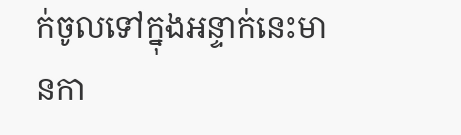ក់ចូលទៅក្នុងអន្ទាក់នេះមានកា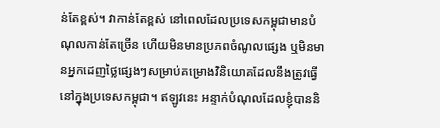ន់តែខ្ពស់។ វាកាន់តែខ្ពស់ នៅពេលដែលប្រទេសកម្ពុជាមានបំណុលកាន់តែច្រើន ហើយមិនមានប្រភពចំណូលផ្សេង ឬមិនមានអ្នកដេញថ្លៃផ្សេងៗសម្រាប់គម្រោងវិនិយោគដែលនឹងត្រូវធ្វើនៅក្នុងប្រទេសកម្ពុជា។ ឥឡូវនេះ អន្ទាក់បំណុលដែលខ្ញុំបាននិ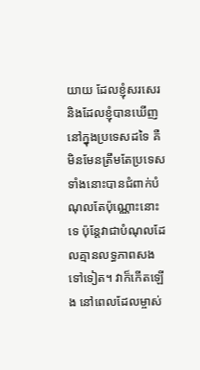យាយ ដែលខ្ញុំសរសេរ និងដែលខ្ញុំបានឃើញនៅក្នុងប្រទេសដទៃ គឺមិនមែនត្រឹមតែប្រទេសទាំងនោះបានជំពាក់បំណុលតែប៉ុណ្ណោះនោះទេ ប៉ុន្តែវាជាបំណុលដែលគ្មានលទ្ធភាពសងទៅទៀត។ វាក៏កើតឡើង នៅពេលដែលម្ចាស់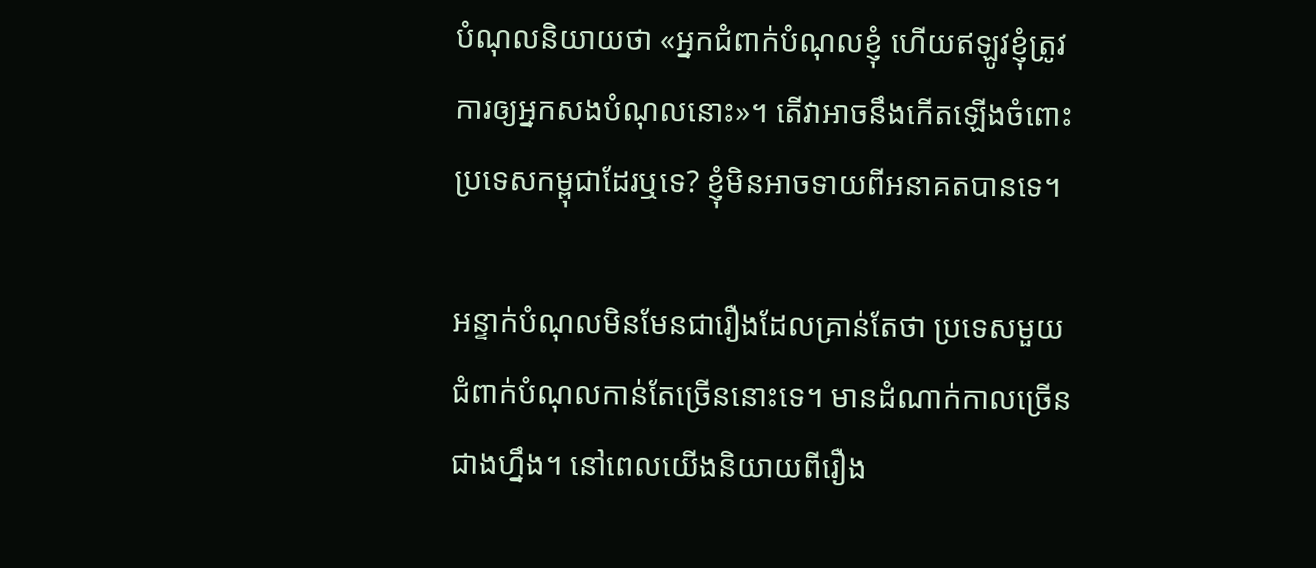បំណុលនិយាយថា «អ្នកជំពាក់បំណុលខ្ញុំ ហើយឥឡូវខ្ញុំត្រូវការឲ្យអ្នកសងបំណុលនោះ»។ តើវាអាចនឹងកើតឡើងចំពោះប្រទេសកម្ពុជាដែរឬទេ? ខ្ញុំមិនអាចទាយពីអនាគតបានទេ។

អន្ទាក់បំណុលមិនមែនជារឿងដែលគ្រាន់តែថា ប្រទេសមួយជំពាក់បំណុលកាន់តែច្រើននោះទេ។ មានដំណាក់កាលច្រើនជាងហ្នឹង។ នៅពេលយើងនិយាយពីរឿង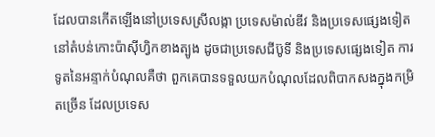ដែលបានកើតឡើងនៅប្រទេសស្រីលង្កា ប្រទេសម៉ាល់ឌីវ និងប្រទេសផ្សេងទៀតនៅតំបន់កោះប៉ាស៊ីហ្វិកខាងត្បូង ដូចជាប្រទេសជីប៊ូទី និងប្រទេសផ្សេងទៀត ការទូតនៃអន្ទាក់បំណុលគឺថា ពួកគេបានទទួលយកបំណុលដែលពិបាកសងក្នុងកម្រិតច្រើន ដែលប្រទេស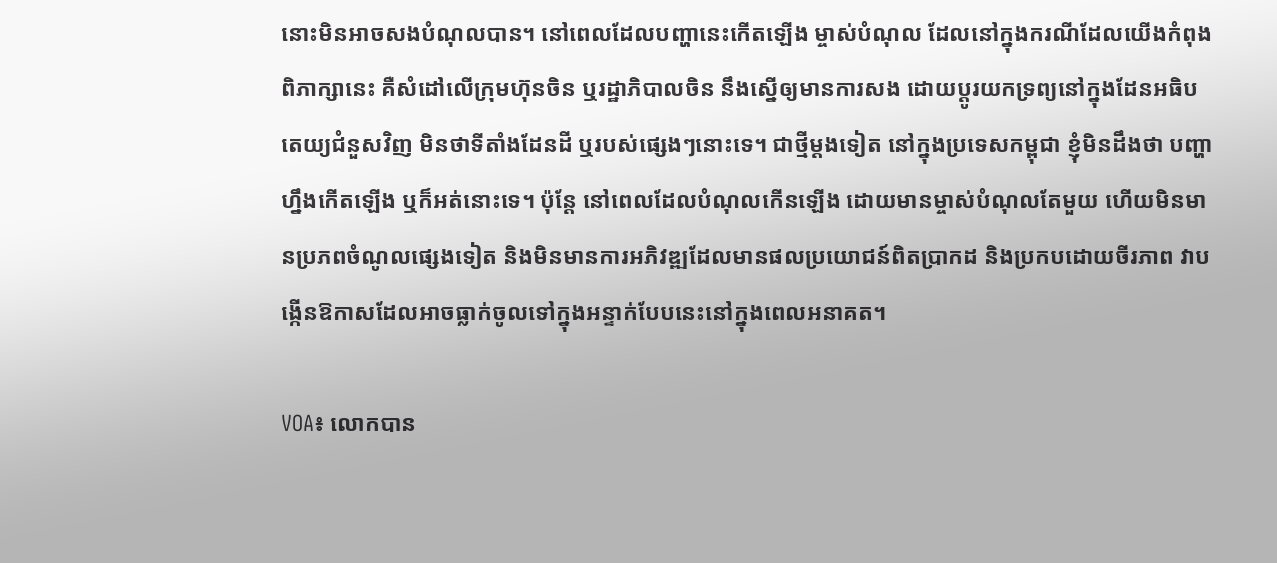នោះមិនអាចសងបំណុលបាន។ នៅពេលដែលបញ្ហានេះកើតឡើង ម្ចាស់បំណុល ដែលនៅក្នុងករណីដែលយើងកំពុងពិភាក្សានេះ គឺសំដៅលើក្រុមហ៊ុនចិន ឬរដ្ឋាភិបាលចិន នឹងស្នើឲ្យមានការសង ដោយប្តូរយកទ្រព្យនៅក្នុងដែនអធិបតេយ្យជំនួសវិញ មិនថាទីតាំងដែនដី ឬរបស់ផ្សេងៗនោះទេ។ ជាថ្មីម្តងទៀត នៅក្នុងប្រទេសកម្ពុជា ខ្ញុំមិនដឹងថា បញ្ហាហ្នឹងកើតឡើង ឬក៏អត់នោះទេ។ ប៉ុន្តែ នៅពេលដែលបំណុលកើនឡើង ដោយមានម្ចាស់បំណុលតែមួយ ហើយមិនមានប្រភពចំណូលផ្សេងទៀត និងមិនមានការអភិវឌ្ឍដែលមានផលប្រយោជន៍ពិតប្រាកដ និងប្រកបដោយចីរភាព វាបង្កើនឱកាសដែលអាចធ្លាក់ចូលទៅក្នុងអន្ទាក់បែបនេះនៅក្នុងពេលអនាគត។

VOA៖ លោកបាន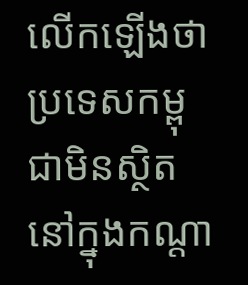លើកឡើងថា ប្រទេសកម្ពុជាមិនស្ថិតនៅក្នុងកណ្តា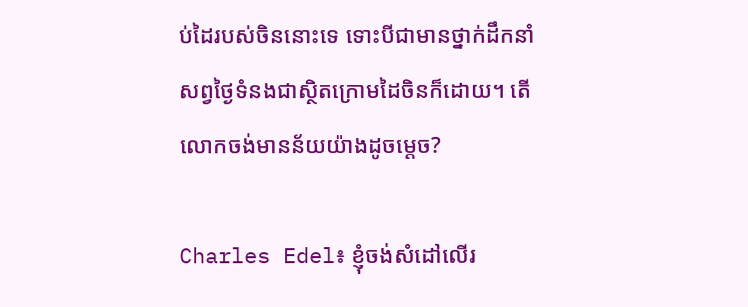ប់ដៃរបស់ចិននោះទេ ទោះបីជាមានថ្នាក់ដឹកនាំសព្វថ្ងៃទំនងជាស្ថិតក្រោមដៃចិនក៏ដោយ។ តើលោកចង់មានន័យយ៉ាងដូចម្តេច?

Charles Edel៖ ខ្ញុំចង់សំដៅលើរ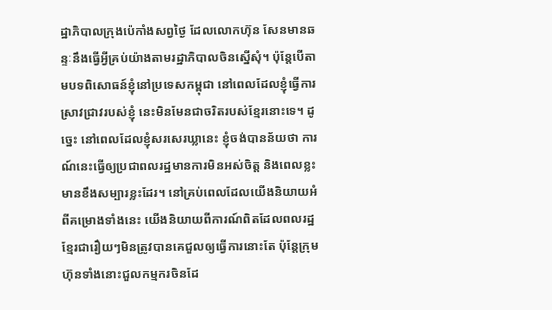ដ្ឋាភិបាលក្រុងប៉េកាំងសព្វថ្ងៃ ដែលលោកហ៊ុន សែនមានឆន្ទៈនឹងធ្វើអ្វីគ្រប់យ៉ាងតាមរដ្ឋាភិបាលចិនស្នើសុំ។ ប៉ុន្តែបើតាមបទពិសោធន៍ខ្ញុំនៅប្រទេសកម្ពុជា នៅពេលដែលខ្ញុំធ្វើការស្រាវជ្រាវរបស់ខ្ញុំ នេះមិនមែនជាចរិតរបស់ខ្មែរនោះទេ។ ដូច្នេះ នៅពេលដែលខ្ញុំសរសេរឃ្លានេះ ខ្ញុំចង់បានន័យថា ការណ៍នេះធ្វើឲ្យប្រជាពលរដ្ឋមានការមិនអស់ចិត្ត និងពេលខ្លះមានខឹងសម្បារខ្លះដែរ។ នៅគ្រប់ពេលដែលយើងនិយាយអំពីគម្រោងទាំងនេះ យើងនិយាយពីការណ៍ពិតដែលពលរដ្ឋខ្មែរជារឿយៗមិនត្រូវបានគេជួលឲ្យធ្វើការនោះតែ ប៉ុន្តែក្រុមហ៊ុនទាំងនោះជួលកម្មករចិនដែ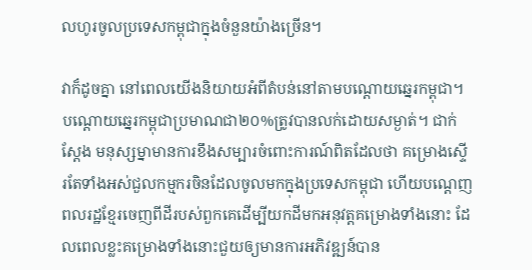លហូរចូលប្រទេសកម្ពុជាក្នុងចំនួនយ៉ាងច្រើន។

វាក៏ដូចគ្នា នៅពេលយើងនិយាយអំពីតំបន់នៅតាមបណ្តោយឆ្នេរកម្ពុជា។ បណ្តោយឆ្នេរកម្ពុជាប្រមាណជា២០%ត្រូវបានលក់ដោយសម្ងាត់។ ជាក់ស្តែង មនុស្សម្នាមានការខឹងសម្បារចំពោះការណ៍ពិតដែលថា គម្រោងស្ទើរតែទាំងអស់ជួលកម្មករចិនដែលចូលមកក្នុងប្រទេសកម្ពុជា ហើយបណ្តេញពលរដ្ឋខ្មែរចេញពីដីរបស់ពួកគេដើម្បីយកដីមកអនុវត្តគម្រោងទាំងនោះ ដែលពេលខ្លះគម្រោងទាំងនោះជួយឲ្យមានការអភិវឌ្ឍន៍បាន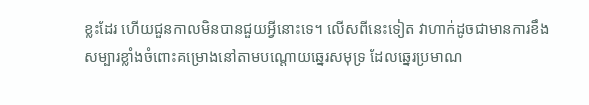ខ្លះដែរ ហើយជួនកាលមិនបានជួយអ្វីនោះទេ។ លើសពីនេះទៀត វាហាក់ដូចជាមានការខឹងសម្បារខ្លាំងចំពោះគម្រោងនៅតាមបណ្តោយឆ្នេរសមុទ្រ ដែលឆ្នេរប្រមាណ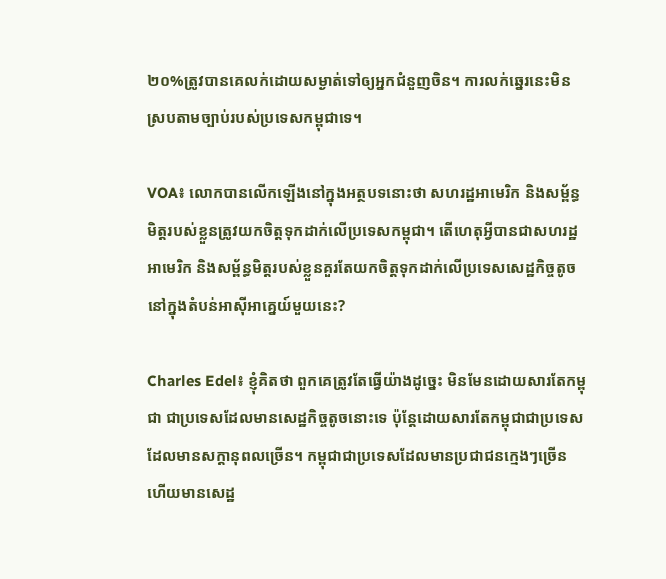២០%ត្រូវបានគេលក់ដោយសម្ងាត់ទៅឲ្យអ្នកជំនួញចិន។ ការលក់ឆ្នេរនេះមិនស្របតាមច្បាប់របស់ប្រទេសកម្ពុជាទេ។

VOA៖ លោកបានលើកឡើងនៅក្នុងអត្ថបទនោះថា សហរដ្ឋអាមេរិក និងសម្ព័ន្ធមិត្តរបស់ខ្លួនត្រូវយកចិត្តទុកដាក់លើប្រទេសកម្ពុជា។ តើហេតុអ្វីបានជាសហរដ្ឋអាមេរិក និងសម្ព័ន្ធមិត្តរបស់ខ្លួនគួរតែយកចិត្តទុកដាក់លើប្រទេសសេដ្ឋកិច្ចតូចនៅក្នុងតំបន់អាស៊ីអាគ្នេយ៍មួយនេះ?

Charles Edel៖ ខ្ញុំគិតថា ពួកគេត្រូវតែធ្វើយ៉ាងដូច្នេះ មិនមែនដោយសារតែកម្ពុជា ជាប្រទេសដែលមានសេដ្ឋកិច្ចតូចនោះទេ ប៉ុន្តែដោយសារតែកម្ពុជាជាប្រទេសដែលមានសក្តានុពលច្រើន។ កម្ពុជាជាប្រទេសដែលមានប្រជាជនក្មេងៗច្រើន ហើយមានសេដ្ឋ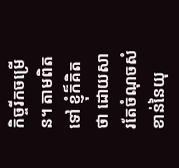កិច្ចរីកចម្រើន។ តាមពិតទៅ ខ្ញុំក៏គិតថា ដោយសារតែចំណុចសំខាន់នៃយុ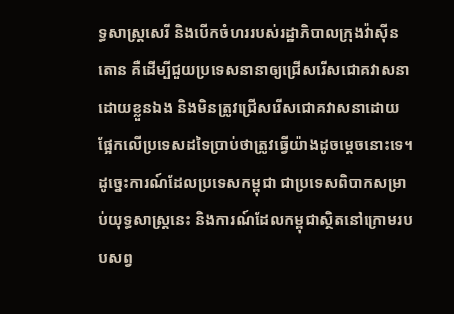ទ្ធសាស្ត្រសេរី និងបើកចំហររបស់រដ្ឋាភិបាលក្រុងវ៉ាស៊ីនតោន គឺដើម្បីជួយប្រទេសនានាឲ្យជ្រើសរើសជោគវាសនាដោយខ្លួនឯង និងមិនត្រូវជ្រើសរើសជោគវាសនាដោយផ្អែកលើប្រទេសដទៃប្រាប់ថាត្រូវធ្វើយ៉ាងដូចម្តេចនោះទេ។ ដូច្នេះការណ៍ដែលប្រទេសកម្ពុជា ជាប្រទេសពិបាកសម្រាប់យុទ្ធសាស្ត្រនេះ និងការណ៍ដែលកម្ពុជាស្ថិតនៅក្រោមរបបសព្វ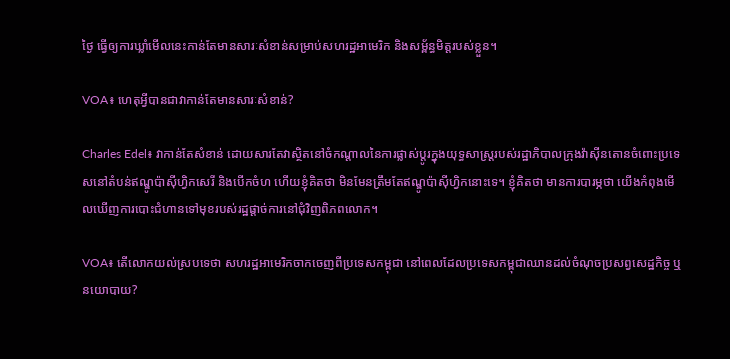ថ្ងៃ ធ្វើឲ្យការឃ្លាំមើលនេះកាន់តែមានសារៈសំខាន់សម្រាប់សហរដ្ឋអាមេរិក និងសម្ព័ន្ធមិត្តរបស់ខ្លួន។

VOA៖ ហេតុអ្វីបានជាវាកាន់តែមានសារៈសំខាន់?

Charles Edel៖ វាកាន់តែសំខាន់ ដោយសារតែវាស្ថិតនៅចំកណ្តាលនៃការផ្លាស់ប្តូរក្នុងយុទ្ធសាស្ត្ររបស់រដ្ឋាភិបាលក្រុងវ៉ាស៊ីនតោនចំពោះប្រទេសនៅតំបន់ឥណ្ឌូប៉ាស៊ីហ្វិកសេរី និងបើកចំហ ហើយខ្ញុំគិតថា មិនមែនត្រឹមតែឥណ្ឌូប៉ាស៊ីហ្វិកនោះទេ។ ខ្ញុំគិតថា មានការបារម្ភថា យើងកំពុងមើលឃើញការបោះជំហានទៅមុខរបស់រដ្ឋផ្តាច់ការនៅជុំវិញពិភពលោក។

VOA៖ តើលោកយល់ស្របទេថា សហរដ្ឋអាមេរិកចាកចេញពីប្រទេសកម្ពុជា នៅពេលដែលប្រទេសកម្ពុជាឈានដល់ចំណុចប្រសព្វសេដ្ឋកិច្ច ឬនយោបាយ?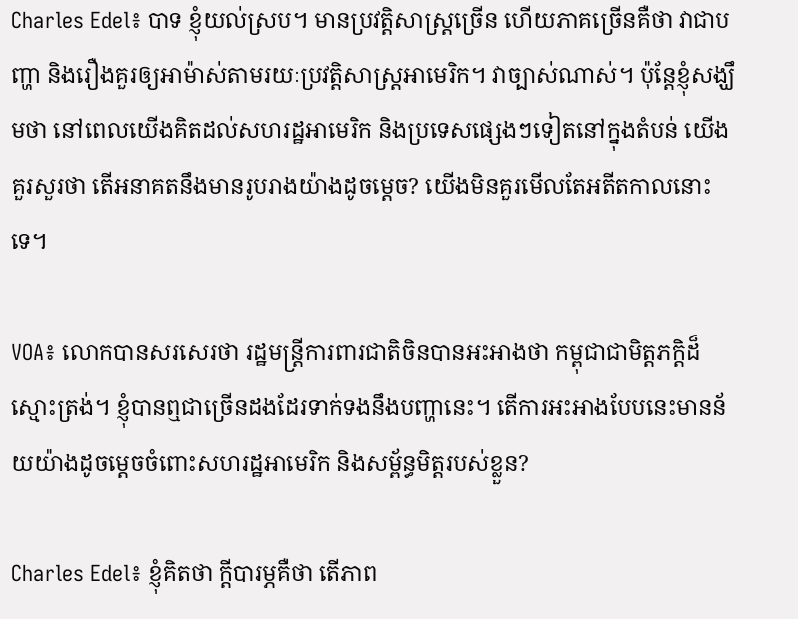Charles Edel៖ បាទ ខ្ញុំយល់ស្រប។ មានប្រវត្តិសាស្ត្រច្រើន ហើយភាគច្រើនគឺថា វាជាបញ្ហា និងរឿងគួរឲ្យអាម៉ាស់តាមរយៈប្រវត្តិសាស្ត្រអាមេរិក។ វាច្បាស់ណាស់។ ប៉ុន្តែខ្ញុំសង្ឃឹមថា នៅពេលយើងគិតដល់សហរដ្ឋអាមេរិក និងប្រទេសផ្សេងៗទៀតនៅក្នុងតំបន់ យើងគួរសួរថា តើអនាគតនឹងមានរូបរាងយ៉ាងដូចម្តេច? យើងមិនគួរមើលតែអតីតកាលនោះទេ។

VOA៖ លោកបានសរសេរថា រដ្ឋមន្ត្រីការពារជាតិចិនបានអះអាងថា កម្ពុជាជាមិត្តភក្តិដ៏ស្មោះត្រង់។ ខ្ញុំបានឮជាច្រើនដងដែរទាក់ទងនឹងបញ្ហានេះ។ តើការអះអាងបែបនេះមានន័យយ៉ាងដូចម្តេចចំពោះសហរដ្ឋអាមេរិក និងសម្ព័ន្ធមិត្តរបស់ខ្លួន?

Charles Edel៖ ខ្ញុំគិតថា ក្តីបារម្ភគឺថា តើភាព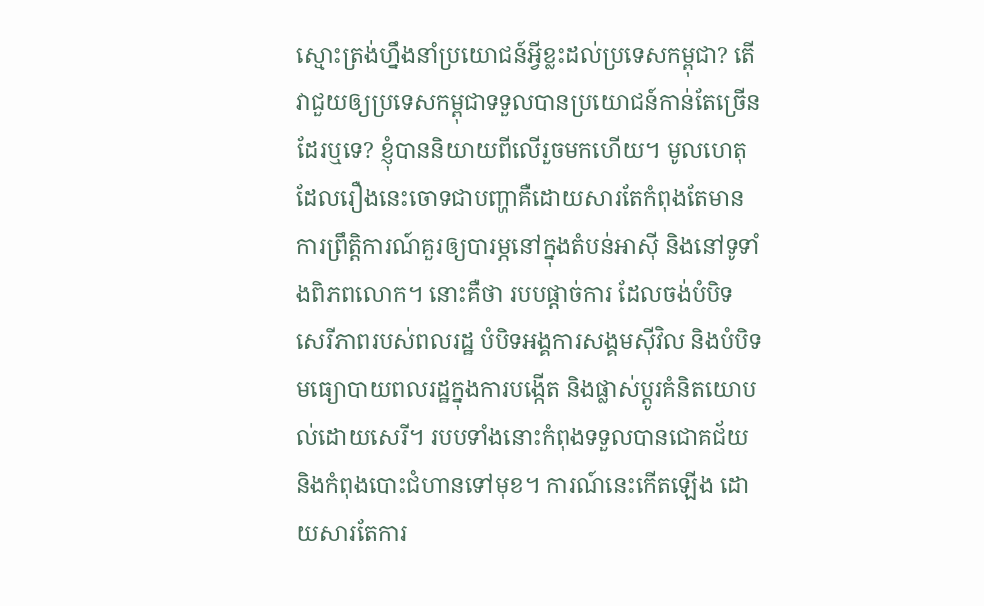ស្មោះត្រង់ហ្នឹងនាំប្រយោជន៍អ្វីខ្លះដល់ប្រទេសកម្ពុជា? តើវាជួយឲ្យប្រទេសកម្ពុជាទទួលបានប្រយោជន៍កាន់តែច្រើនដែរឬទេ? ខ្ញុំបាននិយាយពីលើរួចមកហើយ។ មូលហេតុដែលរឿងនេះចោទជាបញ្ហាគឺដោយសារតែកំពុងតែមានការព្រឹត្តិការណ៍គួរឲ្យបារម្ភនៅក្នុងតំបន់អាស៊ី និងនៅទូទាំងពិភពលោក។ នោះគឺថា របបផ្តាច់ការ ដែលចង់បំបិទសេរីភាពរបស់ពលរដ្ឋ បំបិទអង្គការសង្គមស៊ីវិល និងបំបិទមធ្យោបាយពលរដ្ឋក្នុងការបង្កើត និងផ្លាស់ប្តូរគំនិតយោបល់ដោយសេរី។ របបទាំងនោះកំពុងទទួលបានជោគជ័យ និងកំពុងបោះជំហានទៅមុខ។ ការណ៍នេះកើតឡើង ដោយសារតែការ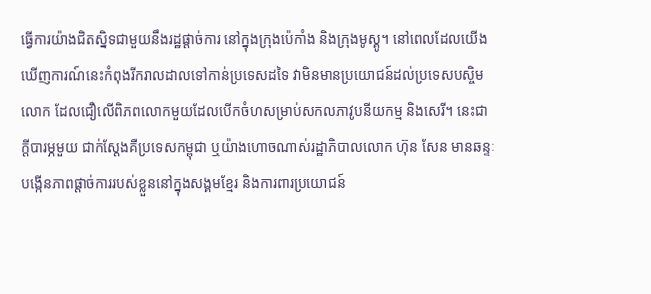ធ្វើការយ៉ាងជិតស្និទជាមួយនឹងរដ្ឋផ្តាច់ការ នៅក្នុងក្រុងប៉េកាំង និងក្រុងមូស្គូ។ នៅពេលដែលយើងឃើញការណ៍នេះកំពុងរីករាលដាលទៅកាន់ប្រទេសដទៃ វាមិនមានប្រយោជន៍ដល់ប្រទេសបស្ចិមលោក ដែលជឿលើពិភពលោកមួយដែលបើកចំហសម្រាប់សកលភាវូបនីយកម្ម និងសេរី។ នេះជាក្តីបារម្ភមួយ ជាក់ស្តែងគឺប្រទេសកម្ពុជា ឬយ៉ាងហោចណាស់រដ្ឋាភិបាលលោក ហ៊ុន សែន មានឆន្ទៈបង្កើនភាពផ្តាច់ការរបស់ខ្លួននៅក្នុងសង្គមខ្មែរ និងការពារប្រយោជន៍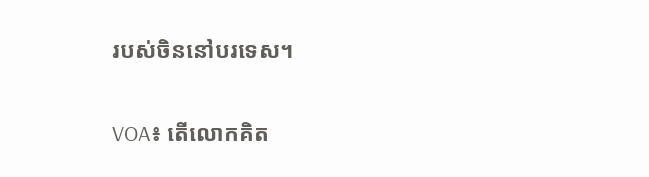របស់ចិននៅបរទេស។

VOA៖ តើលោកគិត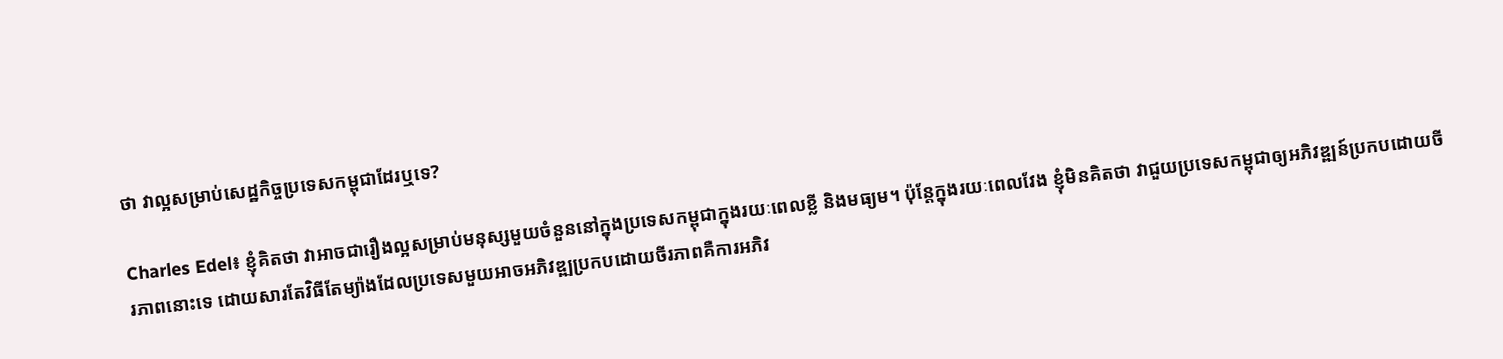ថា វាល្អសម្រាប់សេដ្ឋកិច្ចប្រទេសកម្ពុជាដែរឬទេ?

Charles Edel៖ ខ្ញុំគិតថា វាអាចជារឿងល្អសម្រាប់មនុស្សមួយចំនួននៅក្នុងប្រទេសកម្ពុជាក្នុងរយៈពេលខ្លី និងមធ្យម។ ប៉ុន្តែក្នុងរយៈពេលវែង ខ្ញុំមិនគិតថា វាជួយប្រទេសកម្ពុជាឲ្យអភិវឌ្ឍន៍ប្រកបដោយចីរភាពនោះទេ ដោយសារតែវិធីតែម្យ៉ាងដែលប្រទេសមួយអាចអភិវឌ្ឍប្រកបដោយចីរភាពគឺការអភិវ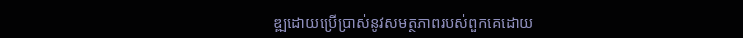ឌ្ឍដោយប្រើប្រាស់នូវសមត្ថភាពរបស់ពួកគេដោយ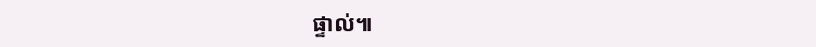ផ្ទាល់៕